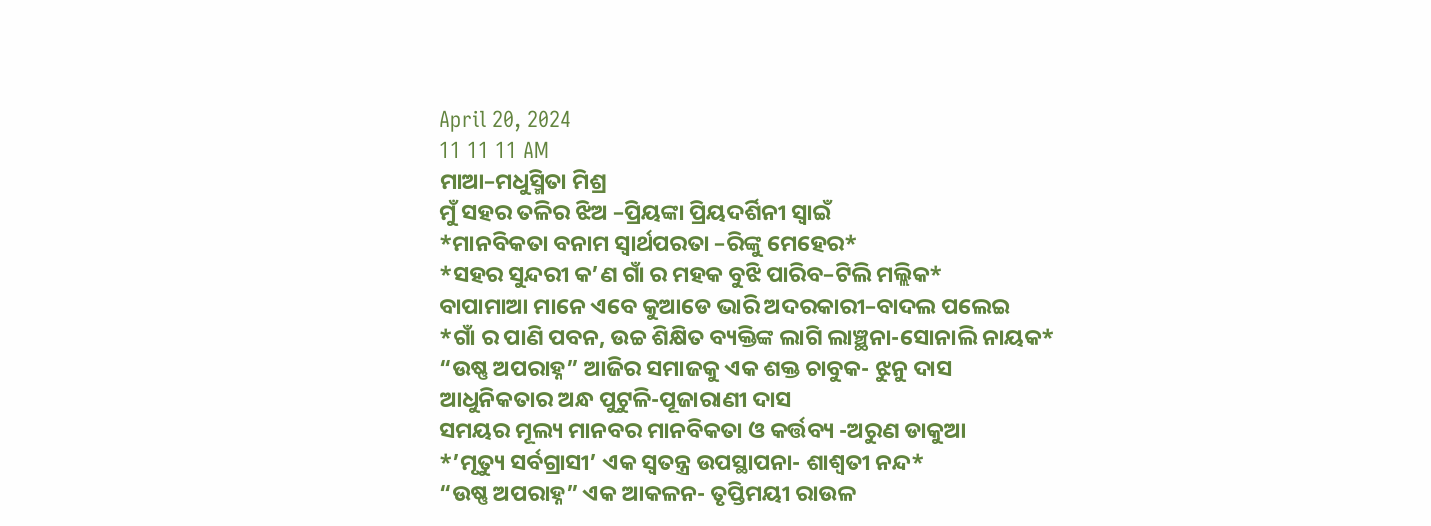April 20, 2024
11 11 11 AM
ମାଆ–ମଧୁସ୍ମିତା ମିଶ୍ର
ମୁଁ ସହର ତଳିର ଝିଅ –ପ୍ରିୟଙ୍କା ପ୍ରିୟଦର୍ଶିନୀ ସ୍ବାଇଁ
*ମାନବିକତା ବନାମ ସ୍ୱାର୍ଥପରତା –ରିଙ୍କୁ ମେହେର*
*ସହର ସୁନ୍ଦରୀ କ’ଣ ଗାଁ ର ମହକ ବୁଝି ପାରିବ–ଟିଲି ମଲ୍ଲିକ*
ବାପାମାଆ ମାନେ ଏବେ କୁଆଡେ ଭାରି ଅଦରକାରୀ–ବାଦଲ ପଲେଇ
*ଗାଁ ର ପାଣି ପବନ, ଉଚ୍ଚ ଶିକ୍ଷିତ ବ୍ୟକ୍ତିଙ୍କ ଲାଗି ଲାଞ୍ଛନା-ସୋନାଲି ନାୟକ*
“ଉଷ୍ଣ ଅପରାହ୍ନ” ଆଜିର ସମାଜକୁ ଏକ ଶକ୍ତ ଚାବୁକ- ଝୁନୁ ଦାସ
ଆଧୁନିକତାର ଅନ୍ଧ ପୁଟୁଳି-ପୂଜାରାଣୀ ଦାସ
ସମୟର ମୂଲ୍ୟ ମାନବର ମାନବିକତା ଓ କର୍ତ୍ତବ୍ୟ -ଅରୁଣ ଡାକୁଆ
*’ମୃତ୍ୟୁ ସର୍ବଗ୍ରାସୀ’ ଏକ ସ୍ୱତନ୍ତ୍ର ଉପସ୍ଥାପନା- ଶାଶ୍ଵତୀ ନନ୍ଦ*
“ଉଷ୍ଣ ଅପରାହ୍ନ” ଏକ ଆକଳନ- ତୃପ୍ତିମୟୀ ରାଉଳ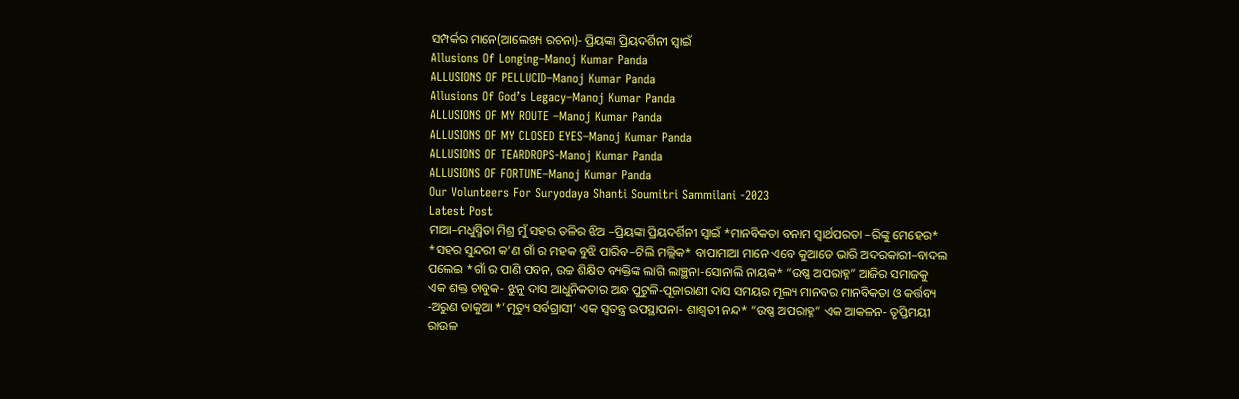ସମ୍ପର୍କର ମାନେ(ଆଲେଖ୍ୟ ରଚନା)- ପ୍ରିୟଙ୍କା ପ୍ରିୟଦର୍ଶିନୀ ସ୍ୱାଇଁ
Allusions Of Longing–Manoj Kumar Panda
ALLUSIONS OF PELLUCID–Manoj Kumar Panda
Allusions Of God’s Legacy–Manoj Kumar Panda
ALLUSIONS OF MY ROUTE –Manoj Kumar Panda
ALLUSIONS OF MY CLOSED EYES–Manoj Kumar Panda
ALLUSIONS OF TEARDROPS-Manoj Kumar Panda
ALLUSIONS OF FORTUNE–Manoj Kumar Panda
Our Volunteers For Suryodaya Shanti Soumitri Sammilani -2023
Latest Post
ମାଆ–ମଧୁସ୍ମିତା ମିଶ୍ର ମୁଁ ସହର ତଳିର ଝିଅ –ପ୍ରିୟଙ୍କା ପ୍ରିୟଦର୍ଶିନୀ ସ୍ବାଇଁ *ମାନବିକତା ବନାମ ସ୍ୱାର୍ଥପରତା –ରିଙ୍କୁ ମେହେର* *ସହର ସୁନ୍ଦରୀ କ’ଣ ଗାଁ ର ମହକ ବୁଝି ପାରିବ–ଟିଲି ମଲ୍ଲିକ* ବାପାମାଆ ମାନେ ଏବେ କୁଆଡେ ଭାରି ଅଦରକାରୀ–ବାଦଲ ପଲେଇ *ଗାଁ ର ପାଣି ପବନ, ଉଚ୍ଚ ଶିକ୍ଷିତ ବ୍ୟକ୍ତିଙ୍କ ଲାଗି ଲାଞ୍ଛନା-ସୋନାଲି ନାୟକ* “ଉଷ୍ଣ ଅପରାହ୍ନ” ଆଜିର ସମାଜକୁ ଏକ ଶକ୍ତ ଚାବୁକ- ଝୁନୁ ଦାସ ଆଧୁନିକତାର ଅନ୍ଧ ପୁଟୁଳି-ପୂଜାରାଣୀ ଦାସ ସମୟର ମୂଲ୍ୟ ମାନବର ମାନବିକତା ଓ କର୍ତ୍ତବ୍ୟ -ଅରୁଣ ଡାକୁଆ *’ମୃତ୍ୟୁ ସର୍ବଗ୍ରାସୀ’ ଏକ ସ୍ୱତନ୍ତ୍ର ଉପସ୍ଥାପନା- ଶାଶ୍ଵତୀ ନନ୍ଦ* “ଉଷ୍ଣ ଅପରାହ୍ନ” ଏକ ଆକଳନ- ତୃପ୍ତିମୟୀ ରାଉଳ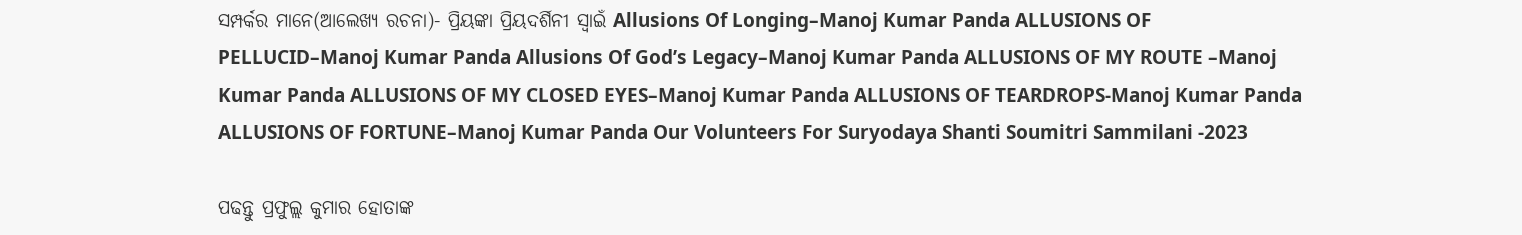ସମ୍ପର୍କର ମାନେ(ଆଲେଖ୍ୟ ରଚନା)- ପ୍ରିୟଙ୍କା ପ୍ରିୟଦର୍ଶିନୀ ସ୍ୱାଇଁ Allusions Of Longing–Manoj Kumar Panda ALLUSIONS OF PELLUCID–Manoj Kumar Panda Allusions Of God’s Legacy–Manoj Kumar Panda ALLUSIONS OF MY ROUTE –Manoj Kumar Panda ALLUSIONS OF MY CLOSED EYES–Manoj Kumar Panda ALLUSIONS OF TEARDROPS-Manoj Kumar Panda ALLUSIONS OF FORTUNE–Manoj Kumar Panda Our Volunteers For Suryodaya Shanti Soumitri Sammilani -2023

ପଢନ୍ତୁ ପ୍ରଫୁଲ୍ଲ କୁମାର ହୋତାଙ୍କ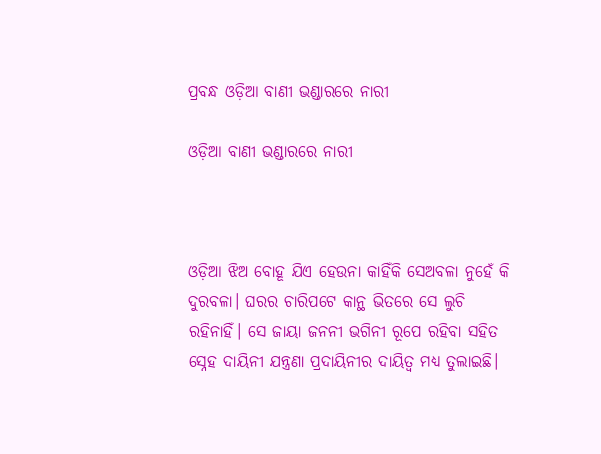ପ୍ରବନ୍ଧ ଓଡ଼ିଆ ବାଣୀ ଭଣ୍ଡାରରେ ନାରୀ

ଓଡ଼ିଆ ବାଣୀ ଭଣ୍ଡାରରେ ନାରୀ



ଓଡ଼ିଆ ଝିଅ ବୋହୂ ଯିଏ ହେଉନା କାହିଁକି ସେଅବଳା ନୁହେଁ କି ଦୁରବଳା। ଘରର ଚାରିପଟେ କାନ୍ଥ ଭିତରେ ସେ ଲୁଚି ରହିନାହିଁ। ସେ ଜାୟା ଜନନୀ ଭଗିନୀ ରୂପେ ରହିବା ସହିତ ସ୍ନେହ ଦାୟିନୀ ଯନ୍ତ୍ରଣା ପ୍ରଦାୟିନୀର ଦାୟିତ୍ଵ ମଧ୍ୟ ତୁଲାଇଛି।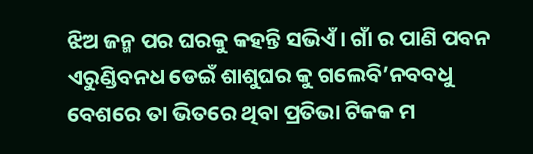ଝିଅ ଜନ୍ମ ପର ଘରକୁ କହନ୍ତି ସଭିଏଁ। ଗାଁ ର ପାଣି ପବନ ଏରୁଣ୍ଡିବନଧ ଡେଇଁ ଶାଶୁଘର କୁ ଗଲେବି’ନବବଧୁ ବେଶରେ ତା ଭିତରେ ଥିବା ପ୍ରତିଭା ଟିକକ ମ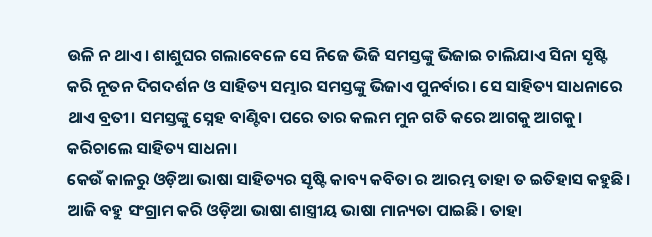ଉଳି ନ ଥାଏ। ଶାଶୁଘର ଗଲାବେଳେ ସେ ନିଜେ ଭିଜି ସମସ୍ତଙ୍କୁ ଭିଜାଇ ଚାଲିଯାଏ ସିନା ସୃଷ୍ଟି କରି ନୂତନ ଦିଗଦର୍ଶନ ଓ ସାହିତ୍ୟ ସମ୍ଭାର ସମସ୍ତଙ୍କୁ ଭିଜାଏ ପୁନର୍ବାର। ସେ ସାହିତ୍ୟ ସାଧନାରେ ଥାଏ ବ୍ରତୀ। ସମସ୍ତଙ୍କୁ ସ୍ନେହ ବାଣ୍ଟିବା ପରେ ତାର କଲମ ମୁନ ଗତି କରେ ଆଗକୁ ଆଗକୁ। କରିଚାଲେ ସାହିତ୍ୟ ସାଧନା।
କେଉଁ କାଳରୁ ଓଡ଼ିଆ ଭାଷା ସାହିତ୍ୟର ସୃଷ୍ଟି କାବ୍ୟ କବିତା ର ଆରମ୍ଭ ତାହା ତ ଇତିହାସ କହୁଛି।
ଆଜି ବହୁ ସଂଗ୍ରାମ କରି ଓଡ଼ିଆ ଭାଷା ଶାସ୍ତ୍ରୀୟ ଭାଷା ମାନ୍ୟତା ପାଇଛି। ତାହା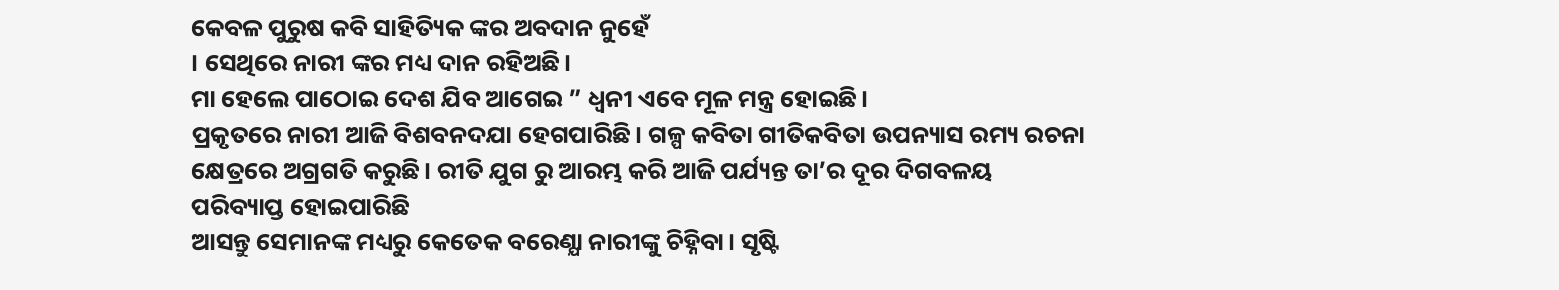କେବଳ ପୁରୁଷ କବି ସାହିତ୍ୟିକ ଙ୍କର ଅବଦାନ ନୁହେଁ
। ସେଥିରେ ନାରୀ ଙ୍କର ମଧ୍ୟ ଦାନ ରହିଅଛି।
ମା ହେଲେ ପାଠୋଇ ଦେଶ ଯିବ ଆଗେଇ ” ଧ୍ଵନୀ ଏବେ ମୂଳ ମନ୍ତ୍ର ହୋଇଛି।
ପ୍ରକୃତରେ ନାରୀ ଆଜି ବିଶବନଦଯା ହେଗପାରିଛି। ଗଳ୍ପ କବିତା ଗୀତିକବିତା ଉପନ୍ୟାସ ରମ୍ୟ ରଚନା କ୍ଷେତ୍ରରେ ଅଗ୍ରଗତି କରୁଛି। ରୀତି ଯୁଗ ରୁ ଆରମ୍ଭ କରି ଆଜି ପର୍ଯ୍ୟନ୍ତ ତା’ର ଦୂର ଦିଗବଳୟ
ପରିବ୍ୟାପ୍ତ ହୋଇପାରିଛି
ଆସନ୍ତୁ ସେମାନଙ୍କ ମଧ୍ୟରୁ କେତେକ ବରେଣ୍ଯା ନାରୀଙ୍କୁ ଚିହ୍ନିବା। ସୃଷ୍ଟି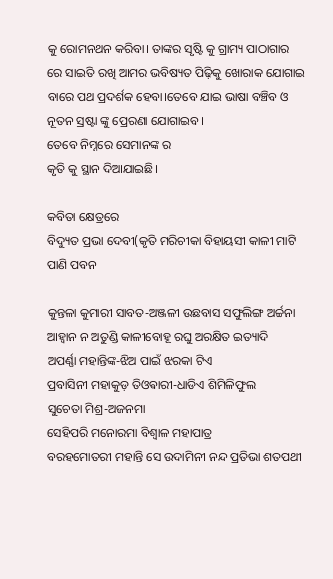କୁ ରୋମନଥନ କରିବା। ତାଙ୍କର ସୃଷ୍ଟି କୁ ଗ୍ରାମ୍ୟ ପାଠାଗାର ରେ ସାଇତି ରଖି ଆମର ଭବିଷ୍ୟତ ପିଢ଼ିକୁ ଖୋରାକ ଯୋଗାଇ ବାରେ ପଥ ପ୍ରଦର୍ଶକ ହେବା।ତେବେ ଯାଇ ଭାଷା ବଞ୍ଚିବ ଓ ନୂତନ ସ୍ରଷ୍ଟା ଙ୍କୁ ପ୍ରେରଣା ଯୋଗାଇବ।
ତେବେ ନିମ୍ନରେ ସେମାନଙ୍କ ର
କୃତି କୁ ସ୍ଥାନ ଦିଆଯାଇଛି।

କବିତା କ୍ଷେତ୍ରରେ
ବିଦ୍ୟୁତ ପ୍ରଭା ଦେବୀ(କୃତି ମରିଚୀକା ବିହାୟସୀ କାଳୀ ମାଟି ପାଣି ପବନ

କୁନ୍ତଳା କୁମାରୀ ସାବତ-ଅଞ୍ଜଳୀ ଉଛବାସ ସଫୁଲିଙ୍ଗ ଅର୍ଚ୍ଚନା ଆହ୍ୱାନ ନ ଅତୁଣ୍ଡି କାଳୀବୋହୂ ରଘୁ ଅରକ୍ଷିତ ଇତ୍ୟାଦି
ଅପର୍ଣ୍ଣା ମହାନ୍ତିଙ୍କ-ଝିଅ ପାଇଁ ଝରକା ଟିଏ
ପ୍ରବାସିନୀ ମହାକୁଡ଼ ତିଓଵାରୀ-ଧାଡିଏ ଶିମିଳିଫୁଲ
ସୁଚେତା ମିଶ୍ର-ଅଜନମା
ସେହିପରି ମନୋରମା ବିଶ୍ଵାଳ ମହାପାତ୍ର
ବରହମୋତରୀ ମହାନ୍ତି ସେ ଉଦାମିନୀ ନନ୍ଦ ପ୍ରତିଭା ଶତପଥୀ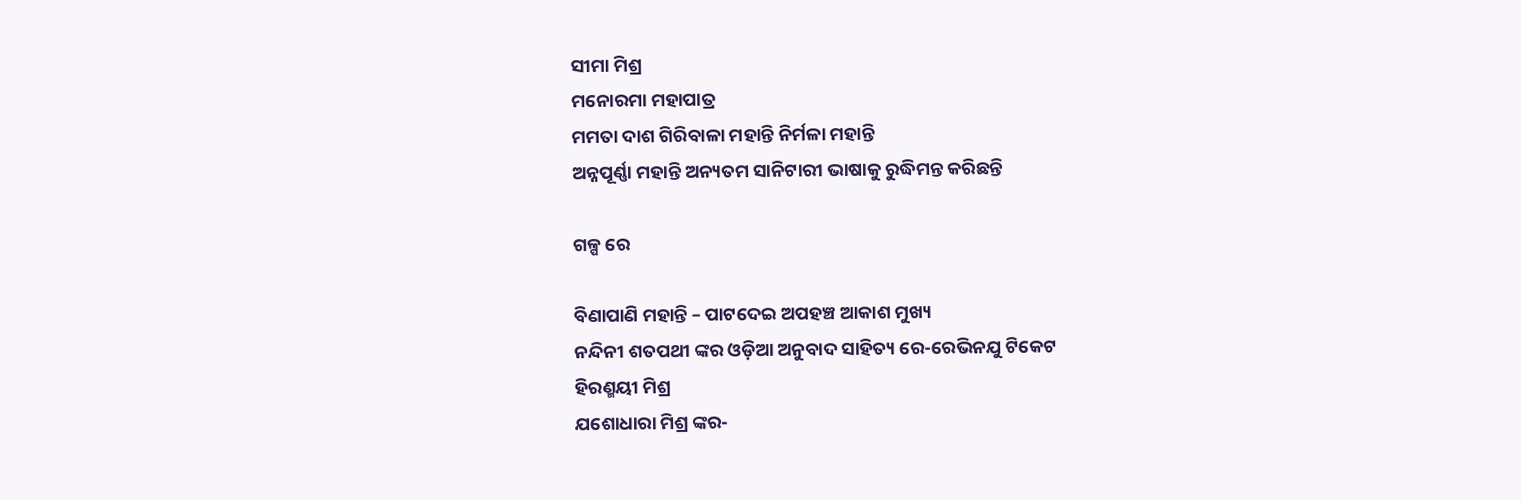ସୀମା ମିଶ୍ର
ମନୋରମା ମହାପାତ୍ର
ମମତା ଦାଶ ଗିରିବାଳା ମହାନ୍ତି ନିର୍ମଳା ମହାନ୍ତି
ଅନ୍ନପୂର୍ଣ୍ଣା ମହାନ୍ତି ଅନ୍ୟତମ ସାନିଟାରୀ ଭାଷାକୁ ରୁଦ୍ଧିମନ୍ତ କରିଛନ୍ତି

ଗଳ୍ପ ରେ

ବିଣାପାଣି ମହାନ୍ତି – ପାଟଦେଇ ଅପହଞ୍ଚ ଆକାଶ ମୁଖ୍ୟ
ନନ୍ଦିନୀ ଶତପଥୀ ଙ୍କର ଓଡ଼ିଆ ଅନୁବାଦ ସାହିତ୍ୟ ରେ-ରେଭିନଯୁ ଟିକେଟ
ହିରଣ୍ମୟୀ ମିଶ୍ର
ଯଶୋଧାରା ମିଶ୍ର ଙ୍କର-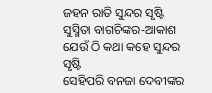ଜହନ ରାତି ସୁନ୍ଦର ସୃଷ୍ଟି
ସୁସ୍ମିତା ବାଗଚିଙ୍କର-ଆକାଶ ଯେଉଁ ଠି କଥା କହେ ସୁନ୍ଦର ସୃଷ୍ଟି
ସେହିପରି ବନଜା ଦେବୀଙ୍କର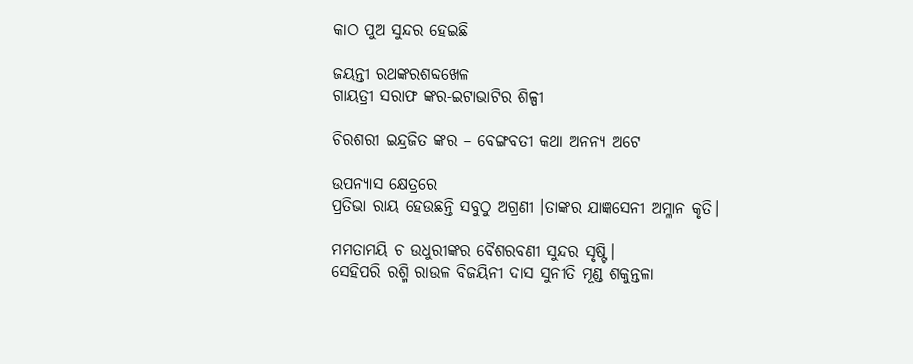କାଠ ପୁଅ ସୁନ୍ଦର ହେଇଛି

ଜୟନ୍ତୀ ରଥଙ୍କରଶବ୍ଦଖେଳ
ଗାୟତ୍ରୀ ସରାଫ ଙ୍କର-ଇଟାଭାଟିର ଶିଳ୍ପୀ

ଚିରଶରୀ ଇନ୍ଦ୍ରଜିତ ଙ୍କର – ବେଙ୍ଗବତୀ କଥା ଅନନ୍ୟ ଅଟେ

ଉପନ୍ୟାସ କ୍ଷେତ୍ରରେ
ପ୍ରତିଭା ରାୟ ହେଉଛନ୍ତି ସବୁଠୁ ଅଗ୍ରଣୀ ।ତାଙ୍କର ଯାଜ୍ଞସେନୀ ଅମ୍ଳାନ କୃତି।

ମମତାମୟି ଚ ଉଧୁରୀଙ୍କର ବୈଶରବଣୀ ସୁନ୍ଦର ସୃଷ୍ଟି।
ସେହିପରି ରଶ୍ମି ରାଉଳ ବିଜୟିନୀ ଦାସ ସୁନୀତି ମୂଣ୍ଡ ଶକୁନ୍ତଳା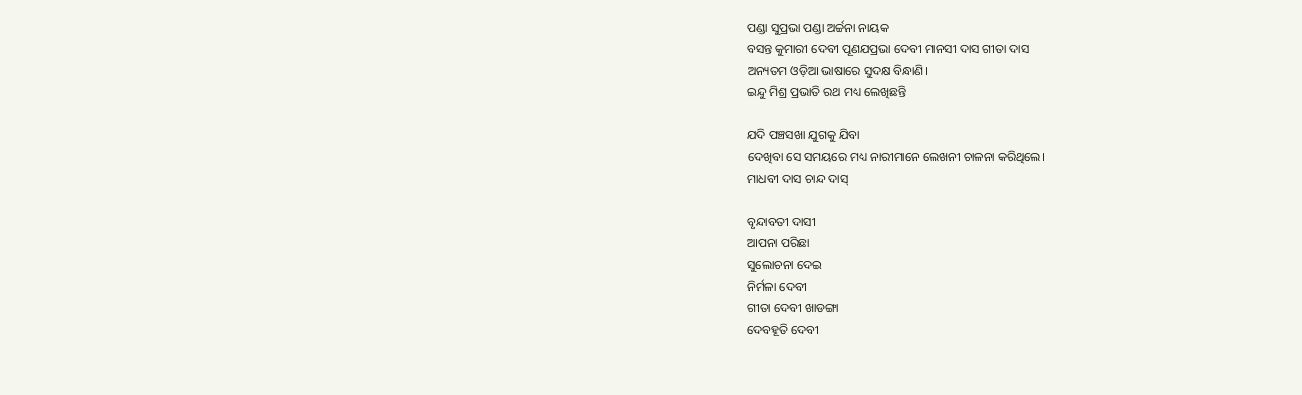ପଣ୍ଡା ସୁପ୍ରଭା ପଣ୍ଡା ଅର୍ଚ୍ଚନା ନାୟକ
ବସନ୍ତ କୁମାରୀ ଦେବୀ ପୂଣଯପ୍ରଭା ଦେବୀ ମାନସୀ ଦାସ ଗୀତା ଦାସ
ଅନ୍ୟତମ ଓଡ଼ିଆ ଭାଷାରେ ସୁଦକ୍ଷ ବିନ୍ଧାଣି।
ଇନ୍ଦୁ ମିଶ୍ର ପ୍ରଭାତି ରଥ ମଧ୍ୟ ଲେଖିଛନ୍ତି

ଯଦି ପଞ୍ଚସଖା ଯୁଗକୁ ଯିବା
ଦେଖିବା ସେ ସମୟରେ ମଧ୍ୟ ନାରୀମାନେ ଲେଖନୀ ଚାଳନା କରିଥିଲେ।
ମାଧବୀ ଦାସ ଚାନ୍ଦ ଦାସ୍

ବୃନ୍ଦାବତୀ ଦାସୀ
ଆପନା ପରିଛା
ସୁଲୋଚନା ଦେଇ
ନିର୍ମଳା ଦେବୀ
ଗୀତା ଦେବୀ ଖାଡଙ୍ଗା
ଦେବହୂତି ଦେବୀ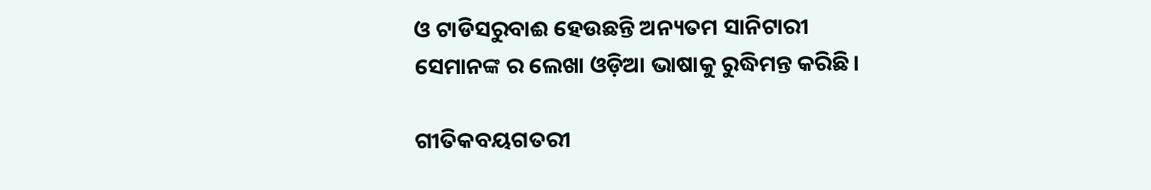ଓ ଟାଡିସରୁବାଈ ହେଉଛନ୍ତି ଅନ୍ୟତମ ସାନିଟାରୀ
ସେମାନଙ୍କ ର ଲେଖା ଓଡ଼ିଆ ଭାଷାକୁ ରୁଦ୍ଧିମନ୍ତ କରିଛି।

ଗୀତିକବୟଗତରୀ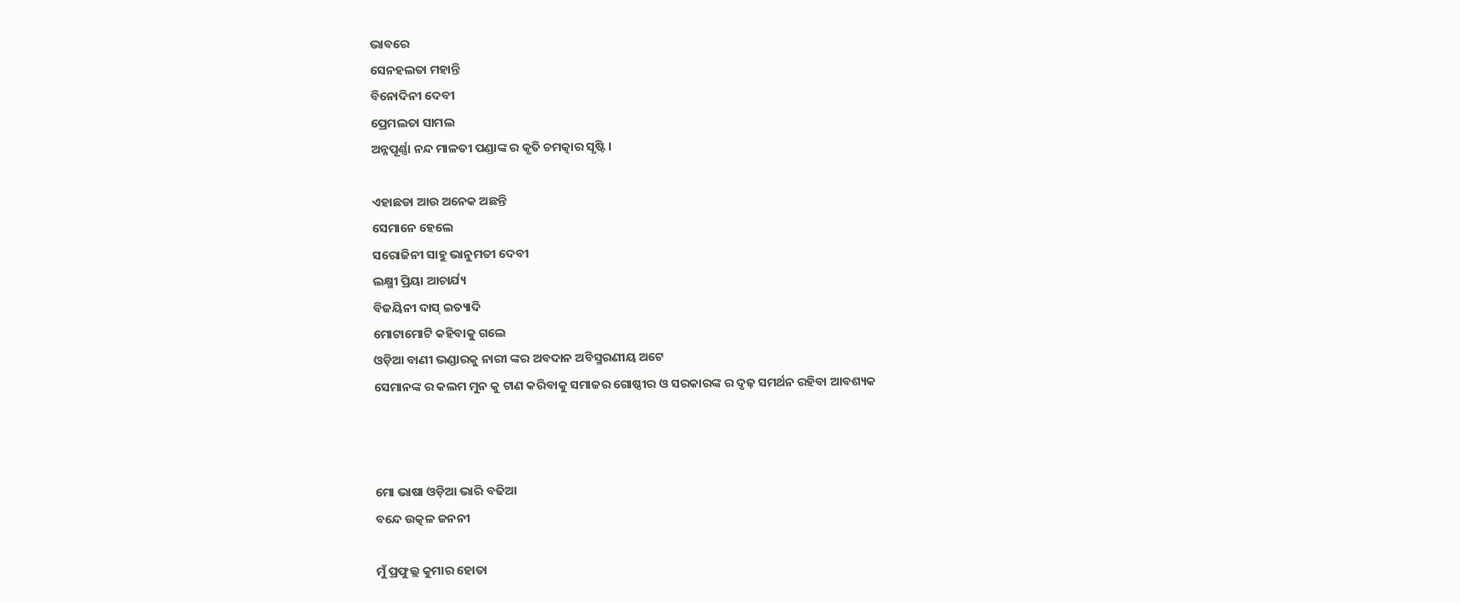ଭାବରେ
ସେନହଲତା ମହାନ୍ତି
ବିନୋଦିନୀ ଦେବୀ
ପ୍ରେମଲତା ସାମଲ
ଅନ୍ନପୂର୍ଣ୍ଣା ନନ୍ଦ ମାଳତୀ ପଣ୍ଡାଙ୍କ ର କୃତି ଚମତ୍କାର ସୃଷ୍ଟି।

ଏହାଛଡା ଆଉ ଅନେକ ଅଛନ୍ତି
ସେମାନେ ହେଲେ
ସରୋଜିନୀ ସାହୁ ଭାନୁମତୀ ଦେବୀ
ଲକ୍ଷ୍ମୀ ପ୍ରିୟା ଆଚାର୍ଯ୍ୟ
ବିଜୟିନୀ ଦାସ୍ ଇତ୍ୟାଦି
ମୋଟାମୋଟି କହିବାକୁ ଗଲେ
ଓଡ଼ିଆ ବାଣୀ ଭଣ୍ଡାରକୁ ନାରୀ ଙ୍କର ଅବଦାନ ଅବିସ୍ମରଣୀୟ ଅଟେ
ସେମାନଙ୍କ ର କଲମ ମୁନ କୁ ଟାଣ କରିବାକୁ ସମାଜର ଗୋଷ୍ଠୀର ଓ ସରକାରଙ୍କ ର ଦୃଢ଼ ସମର୍ଥନ ରହିବା ଆବଶ୍ୟକ



ମୋ ଭାଷା ଓଡ଼ିଆ ଭାରି ବଢିଆ
ବନ୍ଦେ ଉତ୍କଳ ଜନନୀ

ମୁଁ ପ୍ରଫୁଲ୍ଲ କୁମାର ହୋତା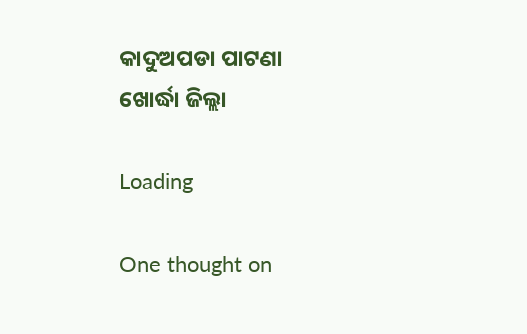କାଦୁଅପଡା ପାଟଣା
ଖୋର୍ଦ୍ଧା ଜିଲ୍ଲା

Loading

One thought on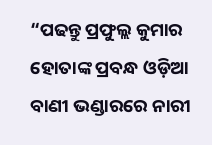“ପଢନ୍ତୁ ପ୍ରଫୁଲ୍ଲ କୁମାର ହୋତାଙ୍କ ପ୍ରବନ୍ଧ ଓଡ଼ିଆ ବାଣୀ ଭଣ୍ଡାରରେ ନାରୀ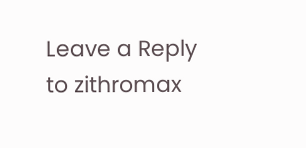Leave a Reply to zithromax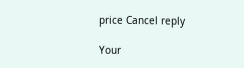price Cancel reply

Your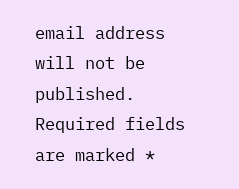email address will not be published. Required fields are marked *